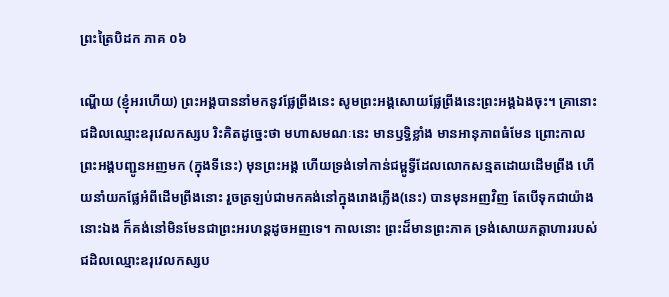ព្រះត្រៃបិដក ភាគ ០៦

ណ្ហើយ (ខ្ញុំអរហើយ) ព្រះអង្គបាននាំមកនូវផ្លែព្រីងនេះ សូមព្រះអង្គសោយផ្លែព្រីងនេះព្រះអង្គឯងចុះ។ គ្រានោះ ជដិលឈ្មោះឧរុវេលកស្សប រិះគិតដូច្នេះថា មហាសមណៈនេះ មានឫទ្ធិខ្លាំង មានអានុភាពធំមែន ព្រោះកាលព្រះអង្គបញ្ជូនអញមក (ក្នុងទីនេះ) មុនព្រះអង្គ ហើយទ្រង់ទៅកាន់ជម្ពូទ្វីដែលលោកសន្មតដោយដើមព្រីង ហើយនាំយកផ្លែអំពីដើមព្រីងនោះ រួចត្រឡប់ជាមកគង់នៅក្នុងរោងភ្លើង(នេះ) បានមុនអញវិញ តែបើទុកជាយ៉ាងនោះឯង ក៏គង់នៅមិនមែនជាព្រះអរហន្តដូចអញទេ។ កាលនោះ ព្រះដ៏មានព្រះភាគ ទ្រង់សោយភត្តាហាររបស់ជដិលឈ្មោះឧរុវេលកស្សប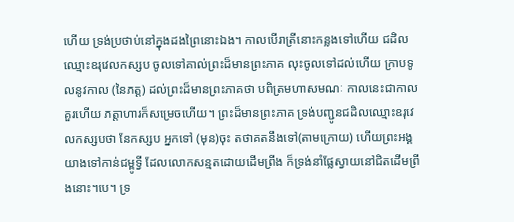ហើយ ទ្រង់ប្រថាប់នៅក្នុងដងព្រៃនោះឯង។ កាលបើរាត្រីនោះកន្លងទៅហើយ ជដិលឈ្មោះឧរុវេលកស្សប ចូលទៅគាល់ព្រះដ៏មានព្រះភាគ លុះចូលទៅដល់ហើយ ក្រាបទូលនូវកាល (នៃភត្ត) ដល់ព្រះដ៏មានព្រះភាគថា បពិត្រមហាសមណៈ កាលនេះជាកាលគួរហើយ ភត្តាហារក៏សម្រេចហើយ។ ព្រះដ៏មានព្រះភាគ ទ្រង់បញ្ជូនជដិលឈ្មោះឧរុវេលកស្សបថា នែកស្សប អ្នកទៅ (មុន)ចុះ តថាគតនឹងទៅ(តាមក្រោយ) ហើយព្រះអង្គយាងទៅកាន់ជម្ពូទ្វី ដែលលោកសន្មតដោយដើមព្រីង ក៏ទ្រង់នាំផ្លែស្វាយនៅជិតដើមព្រីងនោះ។បេ។ ទ្រ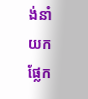ង់នាំយកផ្លែក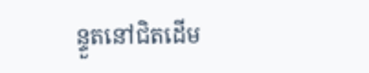ន្ទួតនៅជិតដើម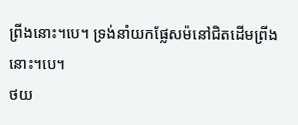ព្រីងនោះ។បេ។ ទ្រង់នាំយកផ្លែសម៉នៅជិតដើមព្រីងនោះ។បេ។
ថយ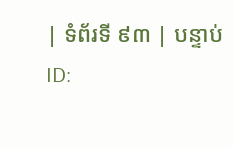| ទំព័រទី ៩៣ | បន្ទាប់
ID: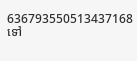636793550513437168
ទៅ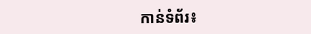កាន់ទំព័រ៖